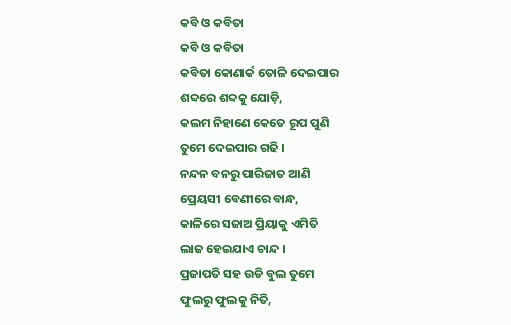କବି ଓ କବିତା
କବି ଓ କବିତା
କବିତା କୋଣାର୍କ ତୋଳି ଦେଇପାର
ଶବ୍ଦରେ ଶବ୍ଦକୁ ଯୋଡ଼ି,
କଲମ ନିହାଣେ କେତେ ରୂପ ପୁଣି
ତୁମେ ଦେଇପାର ଗଢି ।
ନନ୍ଦନ ବନରୁ ପାରିଜାତ ଆଣି
ପ୍ରେୟସୀ ବେଣୀରେ ବାନ୍ଧ,
କାଳିରେ ସଜାଅ ପ୍ରିୟାକୁ ଏମିତି
ଲାଜ ହେଇଯାଏ ଚାନ୍ଦ ।
ପ୍ରଜାପତି ସହ ଉଡି ବୁଲ ତୁମେ
ଫୁଲରୁ ଫୁଲକୁ ନିତି,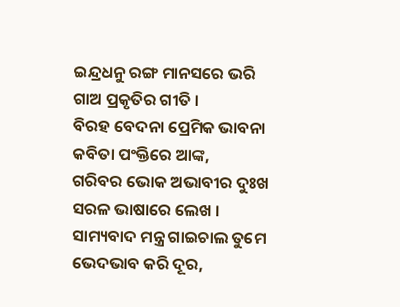ଇନ୍ଦ୍ରଧନୁ ରଙ୍ଗ ମାନସରେ ଭରି
ଗାଅ ପ୍ରକୃତିର ଗୀତି ।
ବିରହ ବେଦନା ପ୍ରେମିକ ଭାବନା
କବିତା ପଂକ୍ତିରେ ଆଙ୍କ,
ଗରିବର ଭୋକ ଅଭାବୀର ଦୁଃଖ
ସରଳ ଭାଷାରେ ଲେଖ ।
ସାମ୍ୟବାଦ ମନ୍ତ୍ର ଗାଇଚାଲ ତୁମେ
ଭେଦଭାବ କରି ଦୂର,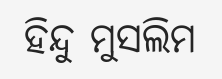ହିନ୍ଦୁ ମୁସଲିମ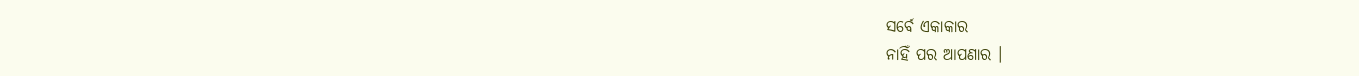ସର୍ବେ ଏକାକାର
ନାହିଁ ପର ଆପଣାର ।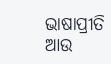ଭାଷାପ୍ରୀତି ଆଉ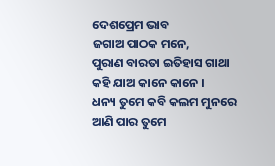ଦେଶପ୍ରେମ ଭାବ
ଜଗାଅ ପାଠକ ମନେ,
ପୁରାଣ ବାରତା ଇତିହାସ ଗାଥା
କହି ଯାଅ କାନେ କାନେ ।
ଧନ୍ୟ ତୁମେ କବି କଲମ ମୁନରେ
ଆଣି ପାର ତୁମେ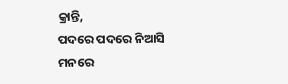କ୍ରାନ୍ତି,
ପଦରେ ପଦରେ ନିଆସି ମନରେ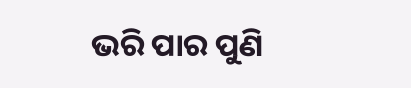ଭରି ପାର ପୁଣି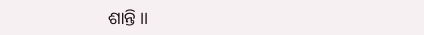ଶାନ୍ତି ।।